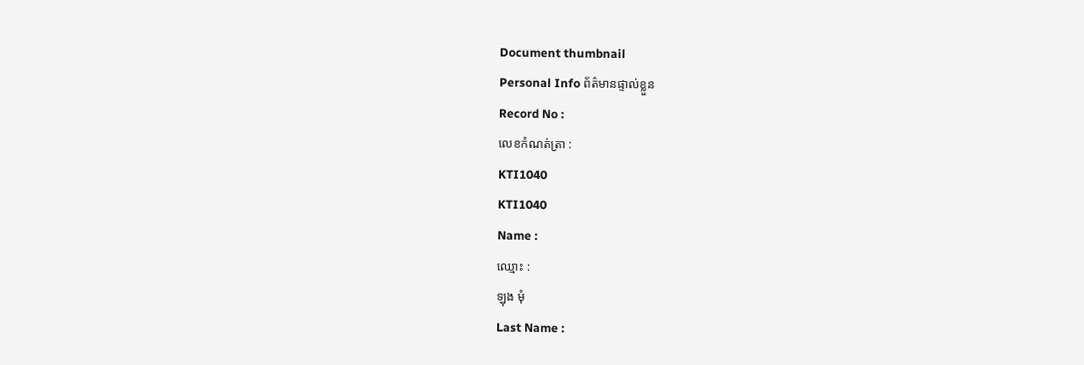Document thumbnail
Personal Info ព័ត៌មានផ្ទាល់ខ្លួន
Record No :
លេខកំណត់ត្រា :
KTI1040
KTI1040
Name :
ឈ្មោះ :
ឡុង មុំ
Last Name :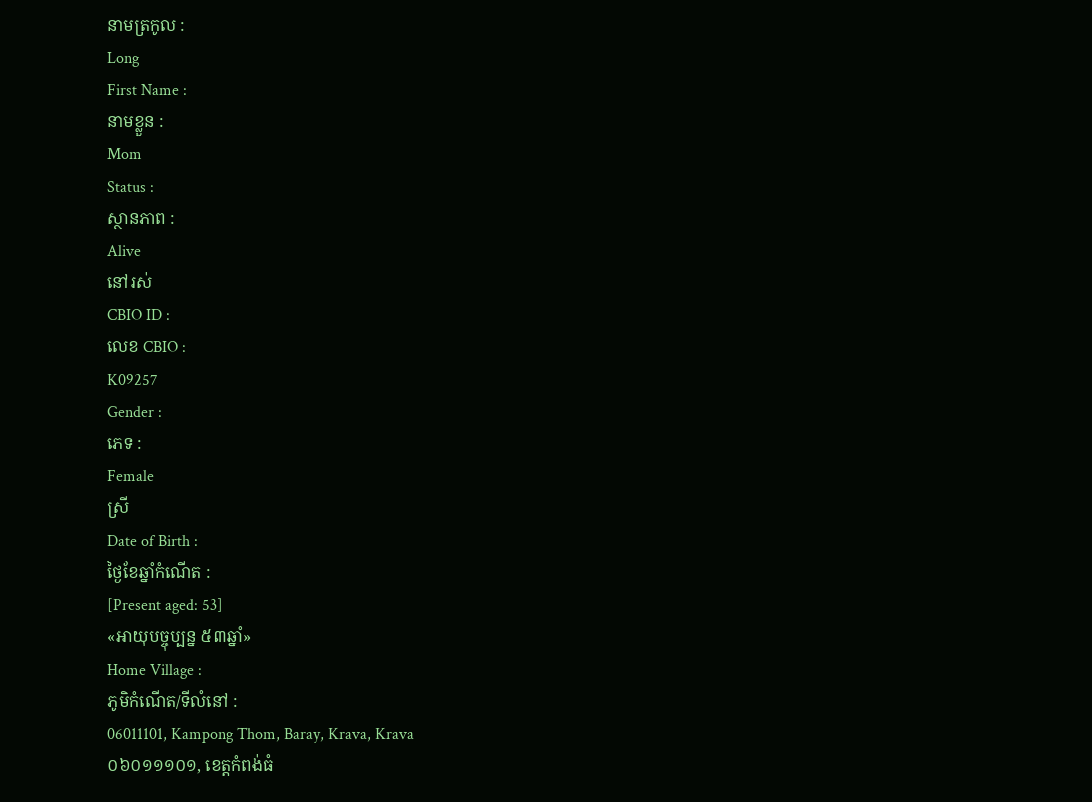នាមត្រកូល :
Long
First Name :
នាមខ្លួន :
Mom
Status :
ស្ថានភាព :
Alive
នៅរស់
CBIO ID :
លេខ CBIO :
K09257
Gender :
ភេទ :
Female
ស្រី
Date of Birth :
ថ្ងៃខែឆ្នាំកំណើត :
[Present aged: 53]
«អាយុបច្ចុប្បន្ន ៥៣ឆ្នាំ»
Home Village :
ភូមិកំណើត/ទីលំនៅ :
06011101, Kampong Thom, Baray, Krava, Krava
០៦០១១១០១, ខេត្ដកំពង់ធំ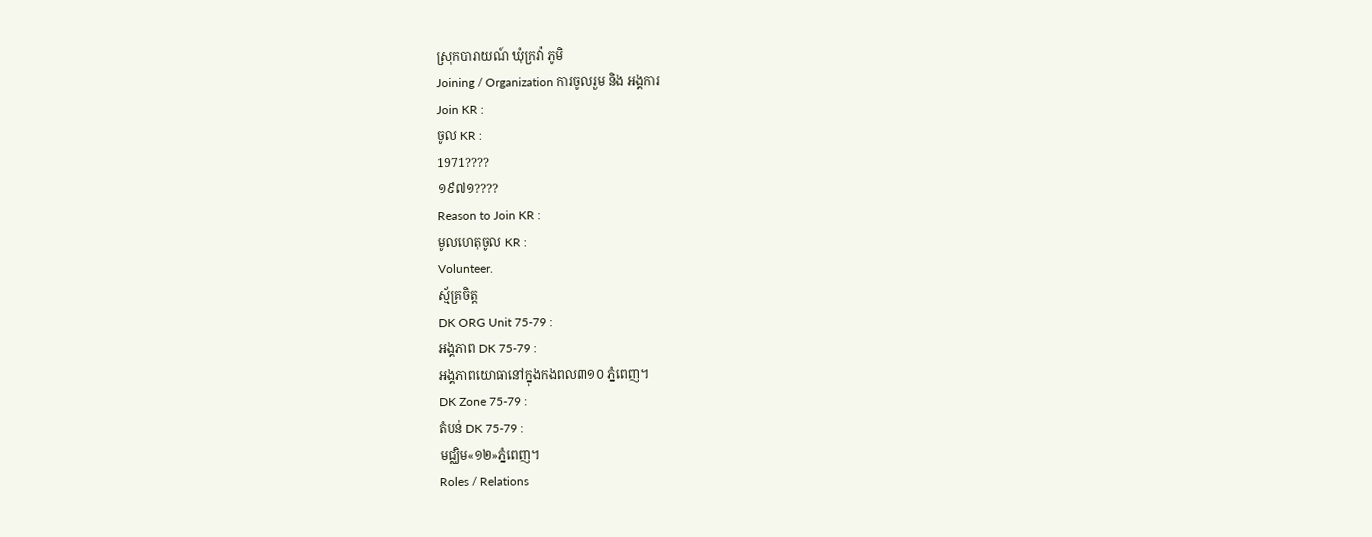ស្រុកបារាយណ៍ ឃុំក្រវ៉ា ភូមិ
Joining / Organization ការចូលរួម និង អង្គការ
Join KR :
ចូល KR :
1971????
១៩៧១????
Reason to Join KR :
មូលហេតុចូល KR :
Volunteer.
ស្ម័គ្រចិត្ដ
DK ORG Unit 75-79 :
អង្គភាព DK 75-79 :
អង្គភាពយោធានៅក្នុងកងពល៣១០ ភ្នំពេញ។
DK Zone 75-79 :
តំបន់ DK 75-79 :
មជ្ឈិម«១២»ភ្នំពេញ។
Roles / Relations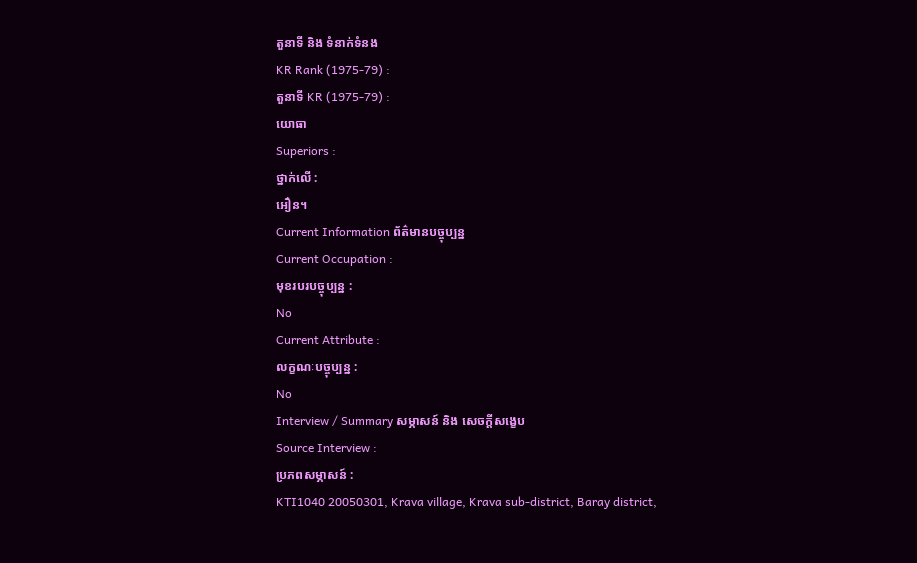តួនាទី និង ទំនាក់ទំនង
KR Rank (1975-79) :
តួនាទី KR (1975-79) :
យោធា
Superiors :
ថ្នាក់លើ :
អឿន។
Current Information ព័ត៌មានបច្ចុប្បន្ន
Current Occupation :
មុខរបរបច្ចុប្បន្ន :
No
Current Attribute :
លក្ខណៈបច្ចុប្បន្ន :
No
Interview / Summary សម្ភាសន៍ និង សេចក្ដីសង្ខេប
Source Interview :
ប្រភពសម្ភាសន៍ :
KTI1040 20050301, Krava village, Krava sub-district, Baray district,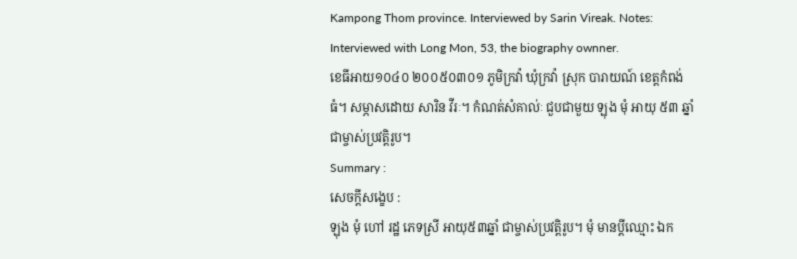Kampong Thom province. Interviewed by Sarin Vireak. Notes: Interviewed with Long Mon, 53, the biography ownner.
ខេធីអាយ១០៤០ ២០០៥០៣០១ ភូមិក្រវ៉ា ឃុំក្រវ៉ា ស្រុក បារាយណ៍ ខេត្តកំពង់ធំ។ សម្ភាសដោយ សារិន វីរៈ។ កំណត់សំគាល់ៈ ជួបជាមួយ ឡុង មុំ អាយុ ៥៣ ឆ្នាំ ជាម្ចាស់ប្រវត្តិរូប។
Summary :
សេចក្ដីសង្ខេប :
ឡុង មុំ ហៅ រដ្ឋ ភេទស្រី អាយុ៥៣ឆ្នាំ ជាម្ចាស់ប្រវត្ដិរូប។ មុំ មានប្ដីឈ្មោះ ឯក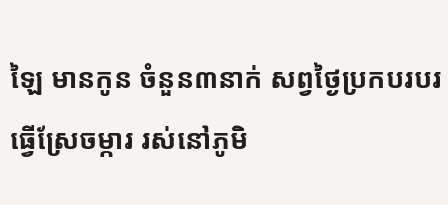ឡៃ មានកូន ចំនួន៣នាក់ សព្វថៃ្ងប្រកបរបរ ធ្វើស្រែចម្ការ រស់នៅភូមិ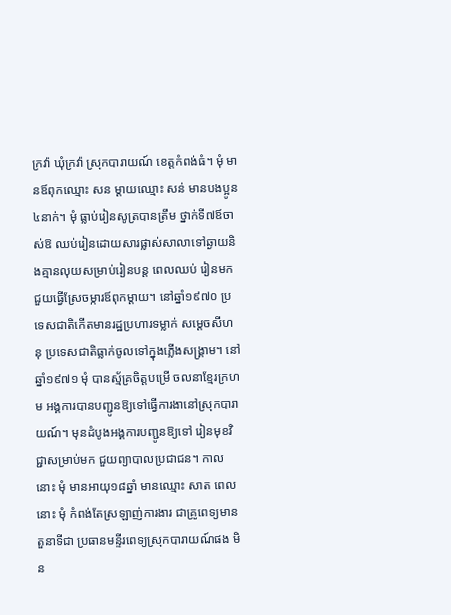ក្រវ៉ា ឃុំក្រវ៉ា ស្រុកបារាយណ៍ ខេត្ដកំពង់ធំ។ មុំ មានឪពុកឈ្មោះ សន ម្ដាយឈ្មោះ សន់ មានបងប្អូន៤នាក់។ មុំ ធ្លាប់រៀនសូត្របានត្រឹម ថ្នាក់ទី៧ឪចាស់ឱ ឈប់រៀនដោយសារផ្លាស់សាលាទៅឆ្ងាយនិងគ្មានលុយសម្រាប់រៀនបន្ដ ពេលឈប់ រៀនមកជួយធ្វើស្រែចម្ការឪពុកម្ដាយ។ នៅឆ្នាំ១៩៧០ ប្រទេសជាតិកើតមានរដ្ឋប្រហារទម្លាក់ សមេ្ដចសីហនុ ប្រទេសជាតិធ្លាក់ចូលទៅក្នុងភ្លើងសង្គ្រាម។ នៅឆ្នាំ១៩៧១ មុំ បានស្ម័គ្រចិត្ដបម្រើ ចលនាខែ្មរក្រហម អង្គការបានបញ្ជូនឱ្យទៅធ្វើការងានៅស្រុកបារាយណ៍។ មុនដំបូងអង្គការបញ្ជូនឱ្យទៅ រៀនមុខវិជ្ជាសម្រាប់មក ជួយព្យាបាលប្រជាជន។ កាលនោះ មុំ មានអាយុ១៨ឆ្នាំ មានឈ្មោះ សាត ពេលនោះ មុំ កំពង់តែស្រឡាញ់ការងារ ជាគ្រូពេទ្យមានតួនាទីជា ប្រធានមន្ទីរពេទ្យស្រុកបារាយណ៍ផង មិន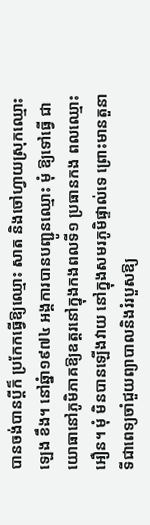បានចង់បានប្ដីក៏ ប្រកែកធ្វើឱ្យឈ្មោះ សាត និងចៅហ្វាយស្រុកឈ្មោះ ឡេង ខឹង។ នៅឆ្នំា១៩៧៤ អង្គការបានបញ្ជូនឈ្មោះ មុំ ឱ្យទៅធ្វើ ជា យោធានៅភូមិភាគឱ្យឧត្ដរនៅក្នុងកងពលទី១ ប្រធានកង ពលឈ្មោះ អឿន។ មុំ មិនបានឡើងវាយ នៅក្នុងសមរភូមិផ្ទាល់ទេ ព្រោះមានតួនាទីជាពេទ្យចាំជួយព្យាបាលនិងរំរបួសឱ្យ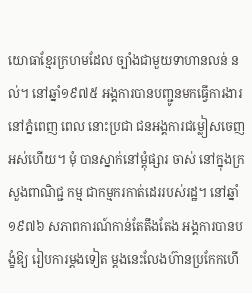យោធាខែ្មរក្រហមដែល ច្បាំងជាមួយទាហានលន់ នល់។ នៅឆ្នាំ១៩៧៥ អង្គការបានបញ្ជូនមកធ្វើការងារនៅភ្នំពេញ ពេល នោះប្រជា ជនអង្គការជម្លៀសចេញអស់ហើយ។ មុំ បានស្នាក់នៅម្ដុំផ្សារ ចាស់ នៅក្នុងក្រសួងពាណិជ្ជ កម្ម ជាកម្មករកាត់ដេររបស់រដ្ឋ។ នៅឆ្នាំ១៩៧៦ សភាពការណ៍កាន់តែតឹងតែង អង្គការបានបង្ខំឱ្យ រៀបការម្ដងទៀត ម្ដងនេះលែងហ៊ានប្រកែកហើ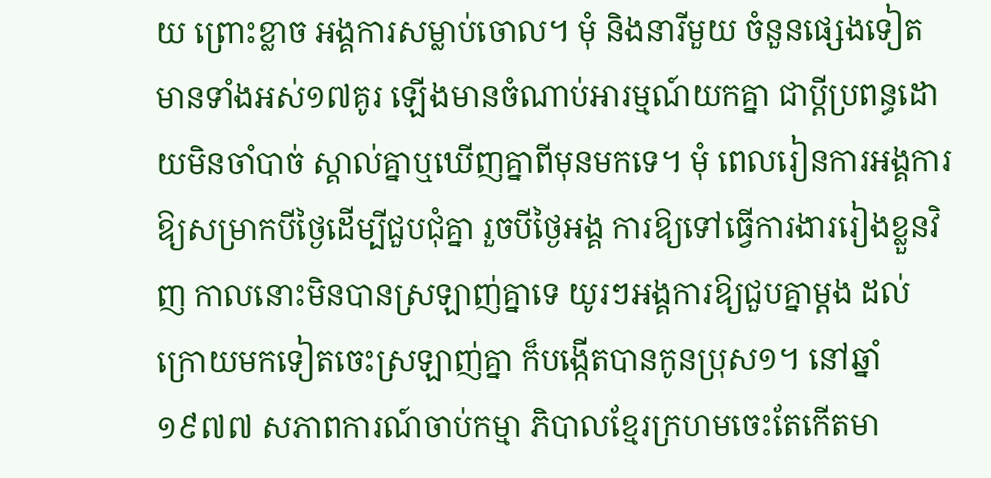យ ព្រោះខ្លាច អង្គការសម្លាប់ចោល។ មុំ និងនារីមួយ ចំនួនផេ្សងទៀត មានទាំងអស់១៧គូរ ឡើងមានចំណាប់អារម្មណ៍យកគ្នា ជាប្ដីប្រពន្ធដោយមិនចាំបាច់ ស្គាល់គ្នាឬឃើញគ្នាពីមុនមកទេ។ មុំ ពេលរៀនការអង្គការឱ្យសម្រាកបីថៃ្ងដើម្បីជួបជុំគ្នា រួចបីថៃ្ងអង្គ ការឱ្យទៅធ្វើការងាររៀងខ្លួនវិញ កាលនោះមិនបានស្រឡាញ់គ្នាទេ យូរៗអង្គការឱ្យជួបគ្នាម្ដង ដល់ ក្រោយមកទៀតចេះស្រឡាញ់គ្នា ក៏បង្កើតបានកូនប្រុស១។ នៅឆ្នាំ១៩៧៧ សភាពការណ៍ចាប់កម្មា ភិបាលខែ្មរក្រហមចេះតែកើតមា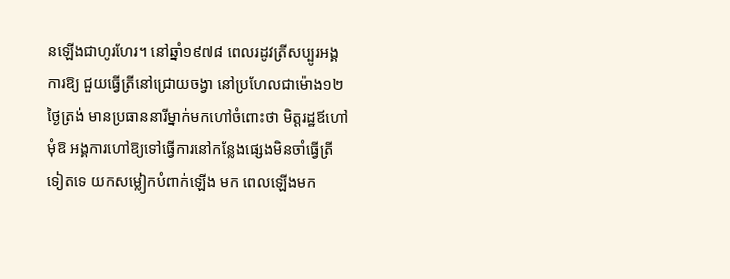នឡើងជាហូរហែរ។ នៅឆ្នាំ១៩៧៨ ពេលរដូវត្រីសប្បូរអង្គការឱ្យ ជួយធ្វើត្រីនៅជ្រោយចង្វា នៅប្រហែលជាម៉ោង១២ថៃ្ងត្រង់ មានប្រធាននារីម្នាក់មកហៅចំពោះថា មិត្ដរដ្ឋឪហៅមុំឱ អង្គការហៅឱ្យទៅធ្វើការនៅកនែ្លងផេ្សងមិនចាំធ្វើត្រីទៀតទេ យកសម្លៀកបំពាក់ឡើង មក ពេលឡើងមក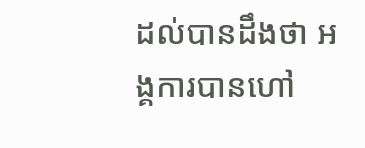ដល់បានដឹងថា អង្គការបានហៅ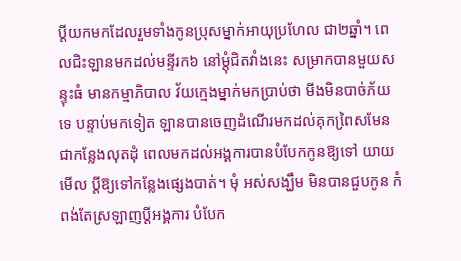ប្ដីយកមកដែលរួមទាំងកូនប្រុសម្នាក់អាយុប្រហែល ជា២ឆ្នាំ។ ពេលជិះឡានមកដល់មន្ទីរក៦ នៅម្ដុំជិតវាំងនេះ សម្រាកបានមួយសន្ទុះធំ មានកម្មាភិបាល វ័យកេ្មងម្នាក់មកប្រាប់ថា មីងមិនបាច់ភ័យទេ បន្ទាប់មកទៀត ឡានបានចេញដំណើរមកដល់គុកពៃ្រសមែន ជាកនែ្លងលុតដុំ ពេលមកដល់អង្គការបានបំបែកកូនឱ្យទៅ យាយមើល ប្ដីឱ្យទៅកនែ្លងផេ្សងបាត់។ មុំ អស់សង្ឃឹម មិនបានជួបកូន កំពង់តែស្រឡាញប្ដីអង្គការ បំបែក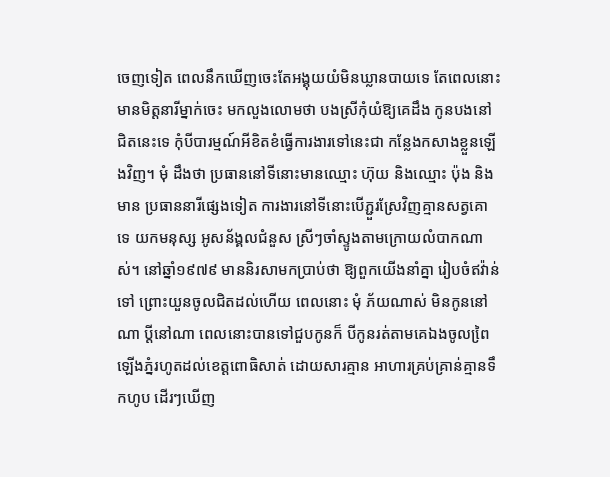ចេញទៀត ពេលនឹកឃើញចេះតែអង្គុយយំមិនឃ្លានបាយទេ តែពេលនោះ មានមិត្ដនារីម្នាក់ចេះ មកលួងលោមថា បងស្រីកុំយំឱ្យគេដឹង កូនបងនៅជិតនេះទេ កុំបីបារម្មណ៍អីខិតខំធ្វើការងារទៅនេះជា កនែ្លងកសាងខ្លួនឡើងវិញ។ មុំ ដឹងថា ប្រធាននៅទីនោះមានឈ្មោះ ហ៊ុយ និងឈ្មោះ ប៉ុង និងមាន ប្រធាននារីផេ្សងទៀត ការងារនៅទីនោះបើភ្ជួរស្រែវិញគ្មានសត្វគោទេ យកមនុស្ស អូសន័ង្គលជំនួស ស្រីៗចាំស្ទូងតាមក្រោយលំបាកណាស់។ នៅឆ្នាំ១៩៧៩ មាននិរសាមកប្រាប់ថា ឱ្យពួកយើងនាំគ្នា រៀបចំឥវ៉ាន់ទៅ ព្រោះយួនចូលជិតដល់ហើយ ពេលនោះ មុំ ភ័យណាស់ មិនកូននៅណា ប្ដីនៅណា ពេលនោះបានទៅជួបកូនក៏ បីកូនរត់តាមគេឯងចូលពៃ្រឡើងភ្នំរហូតដល់ខេត្ដពោធិសាត់ ដោយសារគ្មាន អាហារគ្រប់គ្រាន់គ្មានទឹកហូប ដើរៗឃើញ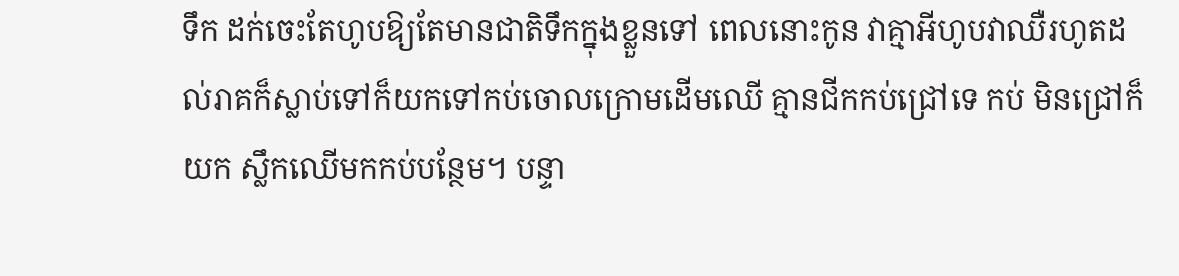ទឹក ដក់ចេះតែហូបឱ្យតែមានជាតិទឹកក្នុងខ្លួនទៅ ពេលនោះកូន វាគ្មាអីហូបវាឈឺរហូតដល់រាគក៏ស្លាប់ទៅក៏យកទៅកប់ចោលក្រោមដើមឈើ គ្មានជីកកប់ជ្រៅទេ កប់ មិនជ្រៅក៏យក ស្លឹកឈើមកកប់បនែ្ថម។ បន្ទា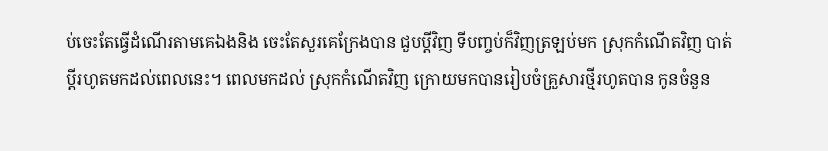ប់ចេះតែធ្វើដំណើរតាមគេឯងនិង ចេះតែសួរគេក្រែងបាន ជួបប្ដីវិញ ទីបញ្ចប់ក៏វិញត្រឡប់មក ស្រុកកំណើតវិញ បាត់ប្ដីរហូតមកដល់ពេលនេះ។ ពេលមកដល់ ស្រុកកំណើតវិញ ក្រោយមកបានរៀបចំគ្រួសារថ្មីរហូតបាន កូនចំនួន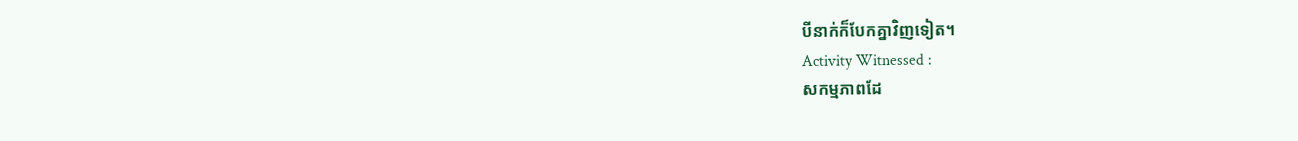បីនាក់ក៏បែកគ្នាវិញទៀត។
Activity Witnessed :
សកម្មភាពដែ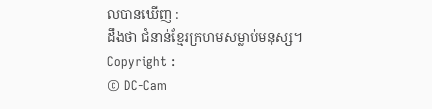លបានឃើញ :
ដឹងថា ជំនាន់ខែ្មរក្រហមសម្លាប់មនុស្ស។
Copyright :
© DC-Cam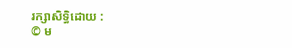រក្សាសិទ្ធិដោយ :
© ម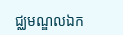ជ្ឈមណ្ឌលឯក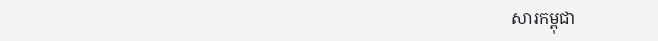សារកម្ពុជា